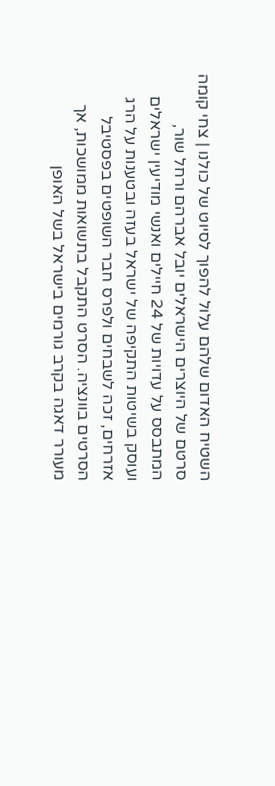השטיח האדום שלהם עלול להפוך לסיוט של כולנו | צחי קומה
סרטם של היוצרים הישראלים יובל אברהם ורחל שור, המתבסס על עדויות של 24 חיילים ואנשי מודיעין ישראלים ועוסק בשיטות התקיפה של ישראל בעזה ובטענות על הרג אזרחים, זכה לשבחים ולפרס חבר השופטים בפסטיבל הסרטים בוונציה. הסרט התקבל בתשואות ממושכות, אך מעורר דאגה בקרב גורמים בישראל בשל האופן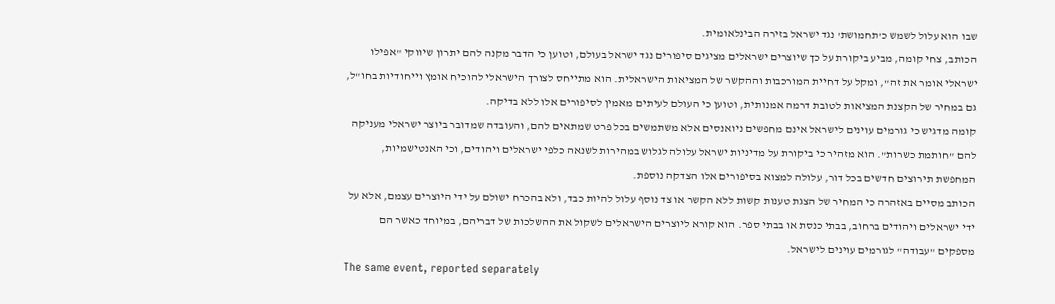שבו הוא עלול לשמש כ'תחמושת' נגד ישראל בזירה הבינלאומית.
הכותב, צחי קומה, מביע ביקורת על כך שיוצרים ישראלים מציגים סיפורים נגד ישראל בעולם, וטוען כי הדבר מקנה להם יתרון שיווקי "אפילו ישראלי אומר את זה", ומקל על דחיית המורכבות וההקשר של המציאות הישראלית. הוא מתייחס לצורך הישראלי להוכיח אומץ וייחודיות בחו"ל, גם במחיר של הקצנת המציאות לטובת דרמה אמנותית, וטוען כי העולם לעיתים מאמין לסיפורים אלו ללא בדיקה.
קומה מדגיש כי גורמים עוינים לישראל אינם מחפשים ניואנסים אלא משתמשים בכל פרט שמתאים להם, והעובדה שמדובר ביוצר ישראלי מעניקה להם "חותמת כשרות". הוא מזהיר כי ביקורת על מדיניות ישראל עלולה לגלוש במהירות לשנאה כלפי ישראלים ויהודים, וכי האנטישמיות, המחפשת תירוצים חדשים בכל דור, עלולה למצוא בסיפורים אלו הצדקה נוספת.
הכותב מסיים באזהרה כי המחיר של הצגת טענות קשות ללא הקשר או צד נוסף עלול להיות כבד, ולא בהכרח ישולם על ידי היוצרים עצמם, אלא על ידי ישראלים ויהודים ברחוב, בבתי כנסת או בבתי ספר. הוא קורא ליוצרים הישראלים לשקול את ההשלכות של דבריהם, במיוחד כאשר הם מספקים "עבודה" לגורמים עוינים לישראל.
The same event, reported separately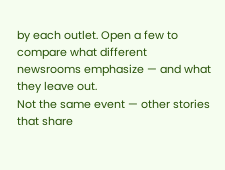by each outlet. Open a few to compare what different newsrooms emphasize — and what they leave out.
Not the same event — other stories that share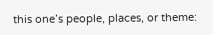this one’s people, places, or theme: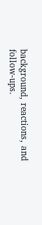background, reactions, and follow-ups.